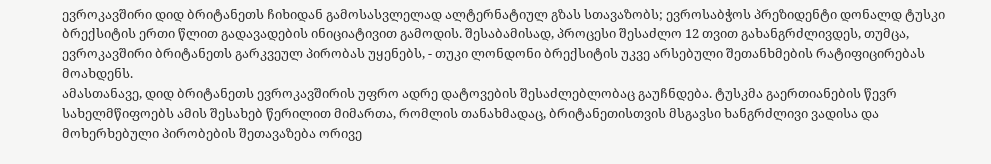ევროკავშირი დიდ ბრიტანეთს ჩიხიდან გამოსასვლელად ალტერნატიულ გზას სთავაზობს; ევროსაბჭოს პრეზიდენტი დონალდ ტუსკი ბრექსიტის ერთი წლით გადავადების ინიციატივით გამოდის. შესაბამისად, პროცესი შესაძლო 12 თვით გახანგრძლივდეს, თუმცა, ევროკავშირი ბრიტანეთს გარკვეულ პირობას უყენებს, - თუკი ლონდონი ბრექსიტის უკვე არსებული შეთანხმების რატიფიცირებას მოახდენს.
ამასთანავე, დიდ ბრიტანეთს ევროკავშირის უფრო ადრე დატოვების შესაძლებლობაც გაუჩნდება. ტუსკმა გაერთიანების წევრ სახელმწიფოებს ამის შესახებ წერილით მიმართა, რომლის თანახმადაც, ბრიტანეთისთვის მსგავსი ხანგრძლივი ვადისა და მოხერხებული პირობების შეთავაზება ორივე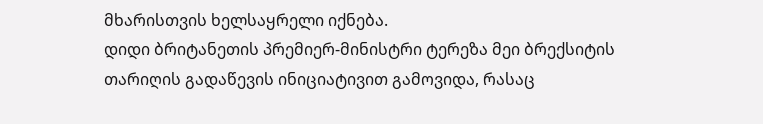მხარისთვის ხელსაყრელი იქნება.
დიდი ბრიტანეთის პრემიერ-მინისტრი ტერეზა მეი ბრექსიტის თარიღის გადაწევის ინიციატივით გამოვიდა, რასაც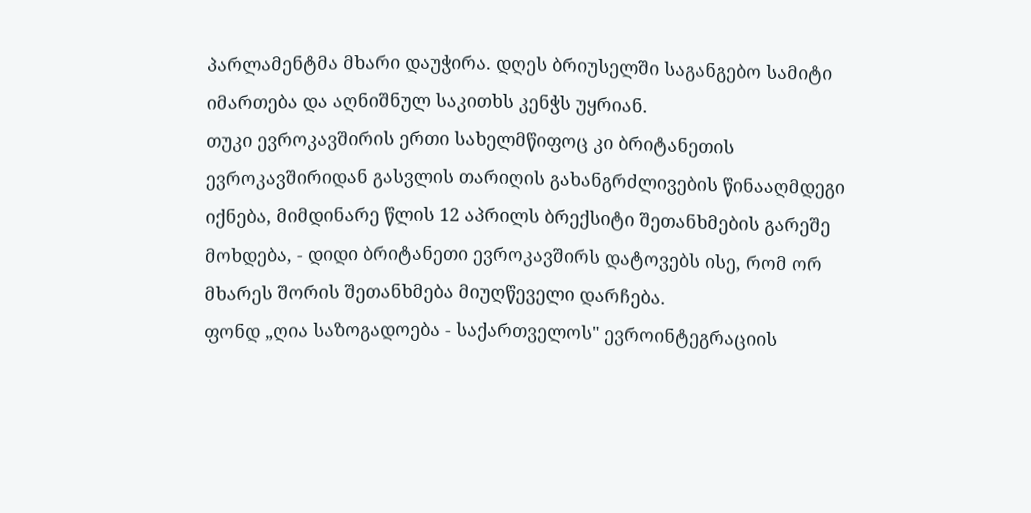პარლამენტმა მხარი დაუჭირა. დღეს ბრიუსელში საგანგებო სამიტი იმართება და აღნიშნულ საკითხს კენჭს უყრიან.
თუკი ევროკავშირის ერთი სახელმწიფოც კი ბრიტანეთის ევროკავშირიდან გასვლის თარიღის გახანგრძლივების წინააღმდეგი იქნება, მიმდინარე წლის 12 აპრილს ბრექსიტი შეთანხმების გარეშე მოხდება, - დიდი ბრიტანეთი ევროკავშირს დატოვებს ისე, რომ ორ მხარეს შორის შეთანხმება მიუღწეველი დარჩება.
ფონდ „ღია საზოგადოება - საქართველოს" ევროინტეგრაციის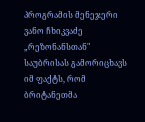პროგრამის მენეჯერი ვანო ჩხიკვაძე „რეზონანსთან" საუბრისას გამორიცხავს იმ ფაქტს, რომ ბრიტანეთმა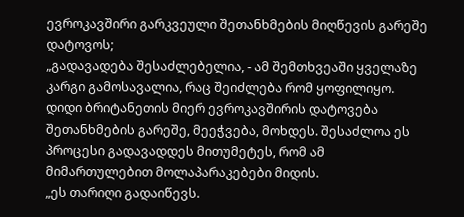ევროკავშირი გარკვეული შეთანხმების მიღწევის გარეშე დატოვოს;
„გადავადება შესაძლებელია, - ამ შემთხვეაში ყველაზე კარგი გამოსავალია, რაც შეიძლება რომ ყოფილიყო. დიდი ბრიტანეთის მიერ ევროკავშირის დატოვება შეთანხმების გარეშე, მეეჭვება, მოხდეს. შესაძლოა ეს პროცესი გადავადდეს მითუმეტეს, რომ ამ მიმართულებით მოლაპარაკებები მიდის.
„ეს თარიღი გადაიწევს.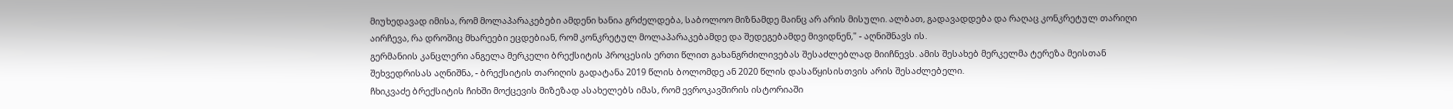მიუხედავად იმისა, რომ მოლაპარაკებები ამდენი ხანია გრძელდება, საბოლოო მიზნამდე მაინც არ არის მისული. ალბათ, გადავადდება და რაღაც კონკრეტულ თარიღი აირჩევა, რა დროშიც მხარეები ეცდებიან, რომ კონკრეტულ მოლაპარაკებამდე და შედეგებამდე მივიდნენ," - აღნიშნავს ის.
გერმანიის კანცლერი ანგელა მერკელი ბრექსიტის პროცესის ერთი წლით გახანგრძილივებას შესაძლებლად მიიჩნევს. ამის შესახებ მერკელმა ტერეზა მეისთან შეხვედრისას აღნიშნა, - ბრექსიტის თარიღის გადატანა 2019 წლის ბოლომდე ან 2020 წლის დასაწყისისთვის არის შესაძლებელი.
ჩხიკვაძე ბრექსიტის ჩიხში მოქცევის მიზეზად ასახელებს იმას, რომ ევროკავშირის ისტორიაში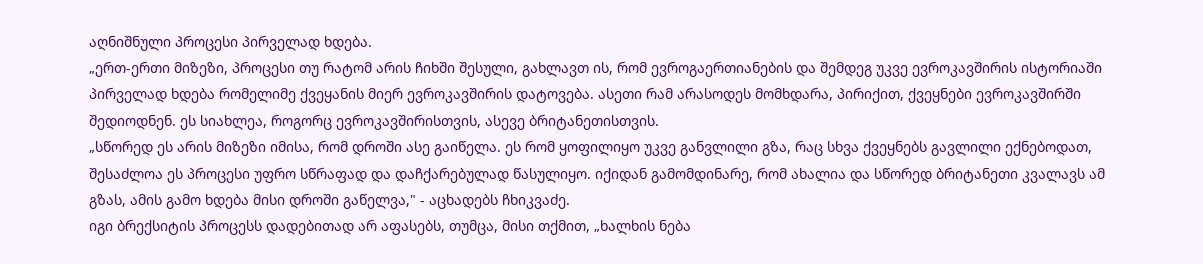აღნიშნული პროცესი პირველად ხდება.
„ერთ-ერთი მიზეზი, პროცესი თუ რატომ არის ჩიხში შესული, გახლავთ ის, რომ ევროგაერთიანების და შემდეგ უკვე ევროკავშირის ისტორიაში პირველად ხდება რომელიმე ქვეყანის მიერ ევროკავშირის დატოვება. ასეთი რამ არასოდეს მომხდარა, პირიქით, ქვეყნები ევროკავშირში შედიოდნენ. ეს სიახლეა, როგორც ევროკავშირისთვის, ასევე ბრიტანეთისთვის.
„სწორედ ეს არის მიზეზი იმისა, რომ დროში ასე გაიწელა. ეს რომ ყოფილიყო უკვე განვლილი გზა, რაც სხვა ქვეყნებს გავლილი ექნებოდათ, შესაძლოა ეს პროცესი უფრო სწრაფად და დაჩქარებულად წასულიყო. იქიდან გამომდინარე, რომ ახალია და სწორედ ბრიტანეთი კვალავს ამ გზას, ამის გამო ხდება მისი დროში გაწელვა," - აცხადებს ჩხიკვაძე.
იგი ბრექსიტის პროცესს დადებითად არ აფასებს, თუმცა, მისი თქმით, „ხალხის ნება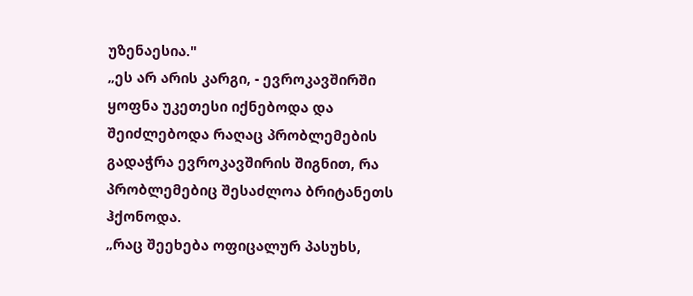უზენაესია."
„ეს არ არის კარგი, - ევროკავშირში ყოფნა უკეთესი იქნებოდა და შეიძლებოდა რაღაც პრობლემების გადაჭრა ევროკავშირის შიგნით, რა პრობლემებიც შესაძლოა ბრიტანეთს ჰქონოდა.
„რაც შეეხება ოფიცალურ პასუხს,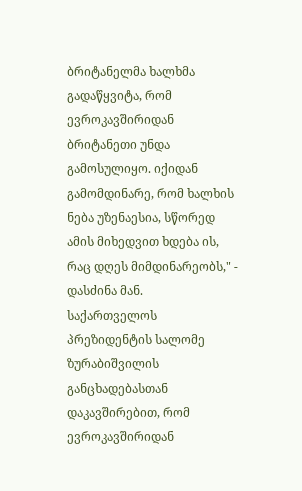ბრიტანელმა ხალხმა გადაწყვიტა, რომ ევროკავშირიდან ბრიტანეთი უნდა გამოსულიყო. იქიდან გამომდინარე, რომ ხალხის ნება უზენაესია, სწორედ ამის მიხედვით ხდება ის, რაც დღეს მიმდინარეობს," - დასძინა მან.
საქართველოს პრეზიდენტის სალომე ზურაბიშვილის განცხადებასთან დაკავშირებით, რომ ევროკავშირიდან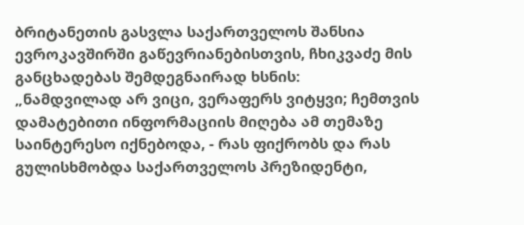ბრიტანეთის გასვლა საქართველოს შანსია ევროკავშირში გაწევრიანებისთვის, ჩხიკვაძე მის განცხადებას შემდეგნაირად ხსნის:
„ნამდვილად არ ვიცი, ვერაფერს ვიტყვი; ჩემთვის დამატებითი ინფორმაციის მიღება ამ თემაზე საინტერესო იქნებოდა, - რას ფიქრობს და რას გულისხმობდა საქართველოს პრეზიდენტი,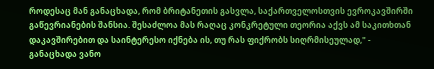როდესაც მან განაცხადა, რომ ბრიტანეთის გასვლა, საქართველოსთვის ევროკავშირში გაწევრიანების შანსია. შესაძლოა მას რაღაც კონკრეტული თეორია აქვს ამ საკითხთან დაკავშირებით და საინტერესო იქნება ის, თუ რას ფიქრობს სიღრმისეულად," - განაცხადა ვანო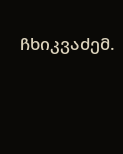ჩხიკვაძემ.